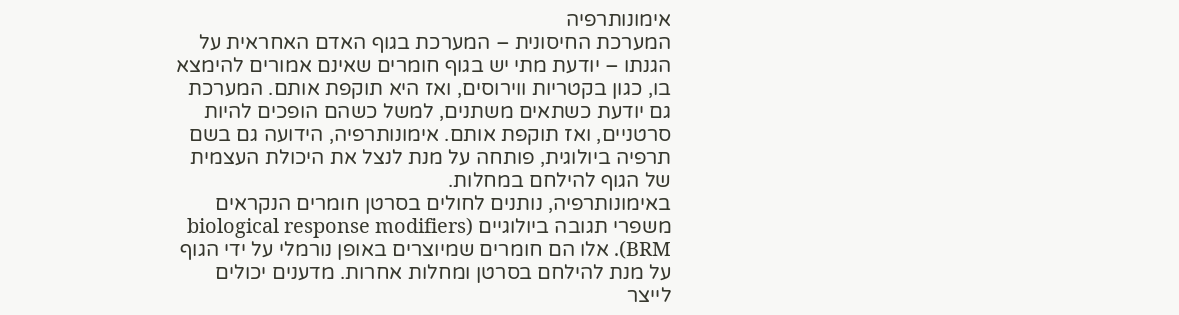אימונותרפיה
המערכת החיסונית – המערכת בגוף האדם האחראית על הגנתו – יודעת מתי יש בגוף חומרים שאינם אמורים להימצא בו, כגון בקטריות ווירוסים, ואז היא תוקפת אותם. המערכת גם יודעת כשתאים משתנים, למשל כשהם הופכים להיות סרטניים, ואז תוקפת אותם. אימונותרפיה, הידועה גם בשם תרפיה ביולוגית, פותחה על מנת לנצל את היכולת העצמית של הגוף להילחם במחלות.
באימונותרפיה, נותנים לחולים בסרטן חומרים הנקראים משפרי תגובה ביולוגיים (biological response modifiers BRM). אלו הם חומרים שמיוצרים באופן נורמלי על ידי הגוף על מנת להילחם בסרטן ומחלות אחרות. מדענים יכולים לייצר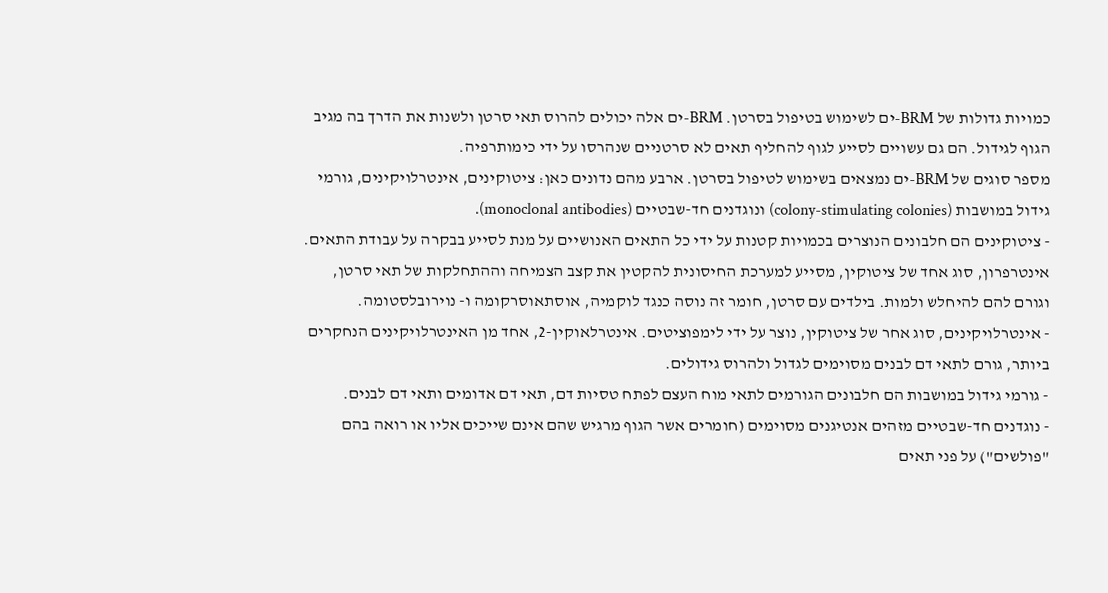כמויות גדולות של BRM-ים לשימוש בטיפול בסרטן. BRM-ים אלה יכולים להרוס תאי סרטן ולשנות את הדרך בה מגיב הגוף לגידול. הם גם עשויים לסייע לגוף להחליף תאים לא סרטניים שנהרסו על ידי כימותרפיה.
מספר סוגים של BRM-ים נמצאים בשימוש לטיפול בסרטן. ארבע מהם נדונים כאן: ציטוקינים, אינטרלויקינים, גורמי גידול במושבות (colony-stimulating colonies) ונוגדנים חד-שבטיים (monoclonal antibodies).
- ציטוקינים הם חלבונים הנוצרים בכמויות קטנות על ידי כל התאים האנושיים על מנת לסייע בבקרה על עבודת התאים. אינטרפרון, סוג אחד של ציטוקין, מסייע למערכת החיסונית להקטין את קצב הצמיחה וההתחלקות של תאי סרטן, וגורם להם להיחלש ולמות. בילדים עם סרטן, חומר זה נוסה כנגד לוקמיה, אוסתאוסרקומה ו- נוירובלסטומה.
- אינטרלויקינים, סוג אחר של ציטוקין, נוצר על ידי לימפוציטים. אינטרלאוקין-2, אחד מן האינטרלויקינים הנחקרים ביותר, גורם לתאי דם לבנים מסוימים לגדול ולהרוס גידולים.
- גורמי גידול במושבות הם חלבונים הגורמים לתאי מוח העצם לפתח טסיות דם, תאי דם אדומים ותאי דם לבנים.
- נוגדנים חד-שבטיים מזהים אנטיגנים מסוימים (חומרים אשר הגוף מרגיש שהם אינם שייכים אליו או רואה בהם "פולשים") על פני תאים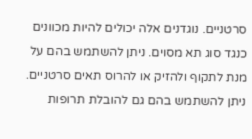סרטניים. נוגדנים אלה יכולים להיות מכוונים כנגד סוג תא מסוים. ניתן להשתמש בהם על מנת לתקוף ולהזיק או להרוס תאים סרטניים. ניתן להשתמש בהם גם להובלת תרופות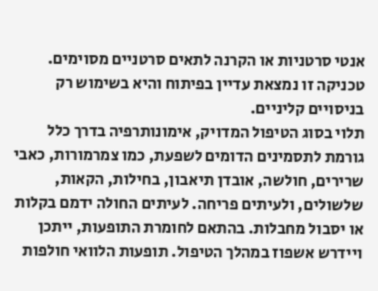אנטי סרטניות או הקרנה לתאים סרטניים מסוימים. טכניקה זו נמצאת עדיין בפיתוח והיא בשימוש רק בניסויים קליניים.
תלוי בסוג הטיפול המדויק, אימונותרפיה בדרך כלל גורמת לתסמינים הדומים לשפעת, כמו צמרמורות, כאבי שרירים, חולשה, אובדן תיאבון, בחילות, הקאות, שלשולים, ולעיתים פריחה. לעיתים החולה ידמם בקלות או יסבול מחבלות. בהתאם לחומרת התופעות, ייתכן ויידרש אשפוז במהלך הטיפול. תופעות הלוואי חולפות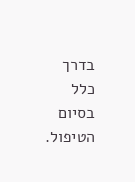בדרך כלל בסיום הטיפול.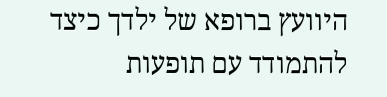היוועץ ברופא של ילדך כיצד להתמודד עם תופעות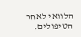הלוואי לאחר הטיפולים.